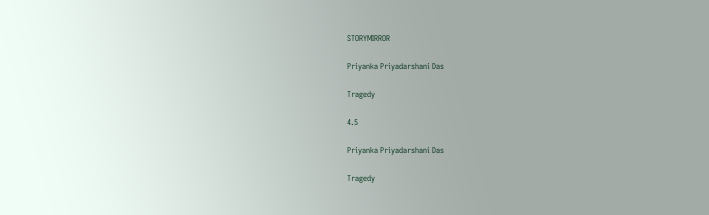STORYMIRROR

Priyanka Priyadarshani Das

Tragedy

4.5

Priyanka Priyadarshani Das

Tragedy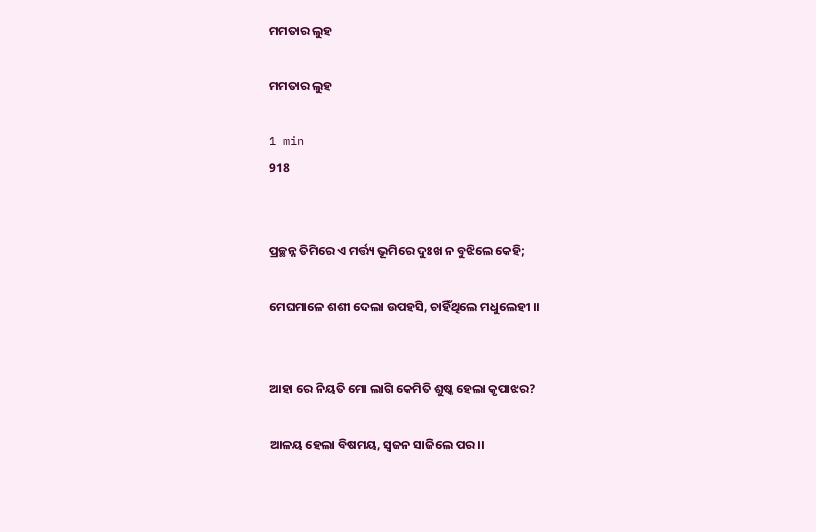ମମତାର ଲୁହ

ମମତାର ଲୁହ

1 min
918


ପ୍ରଚ୍ଛନ୍ନ ତିମିରେ ଏ ମର୍ତ୍ତ୍ୟ ଭୂମିରେ ଦୁଃଖ ନ ବୁଝିଲେ କେହି;

ମେଘମାଳେ ଶଶୀ ଦେଲା ଉପହସି, ଚାହିଁଥିଲେ ମଧୁଲେହୀ ।।


ଆହା ରେ ନିୟତି ମୋ ଲାଗି କେମିତି ଶୁଷ୍କ ହେଲା କୃପାଝର?

ଆଳୟ ହେଲା ବିଷମୟ, ସ୍ଵଜନ ସାଜିଲେ ପର ।।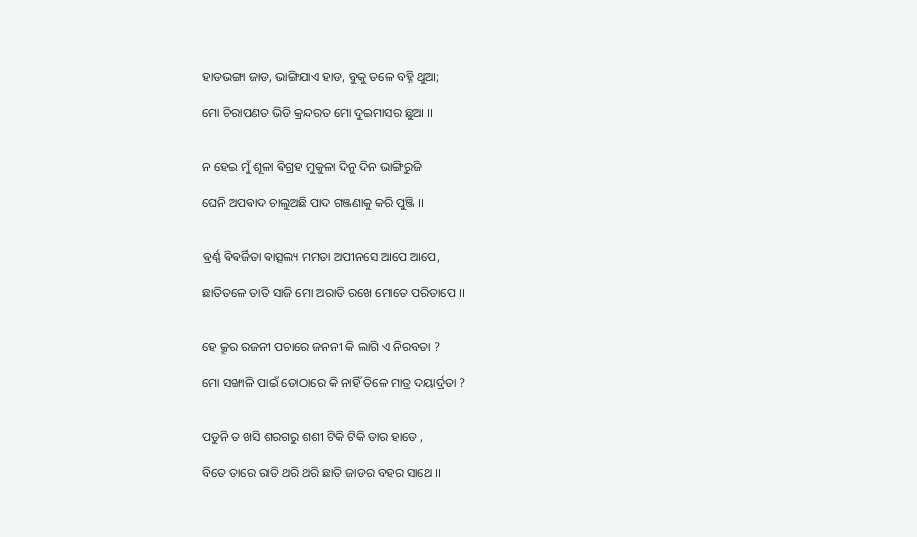ହାଡଭଙ୍ଗା ଜାଡ, ଭାଙ୍ଗିଯାଏ ହାଡ, ବୁକୁ ତଳେ ବହ୍ନି ଥୁଆ;

ମୋ ଚିରାପଣତ ଭିଡି କ୍ରନ୍ଦରତ ମୋ ଦୁଇମାସର ଛୁଆ ।।


ନ ହେଇ ମୁଁ ଶୂଳା ଵିଗ୍ରହ ମୁକୁଳା ଦିନୁ ଦିନ ଭାଙ୍ଗିରୁଜି

ଘେନି ଅପଵାଦ ଚାଲୁଅଛି ପାଦ ଗଞ୍ଜଣାକୁ କରି ପୁଞ୍ଜି ।।


ଵ୍ରର୍ଣ୍ଣ ଵିଵର୍ଜିତା ଵାତ୍ସଲ୍ୟ ମମତା ଅପୀନସେ ଆପେ ଆପେ,

ଛାତିତଳେ ତାତି ସାଜି ମୋ ଅରାତି ରଖେ ମୋତେ ପରିତାପେ ।।


ହେ କ୍ରୂର ରଜନୀ ପଚାରେ ଜନନୀ କି ଲାଗି ଏ ନିରବତା ?

ମୋ ସଙ୍ଖାଳି ପାଇଁ ତୋଠାରେ କି ନାହିଁ ତିଳେ ମାତ୍ର ଦୟାର୍ଦ୍ରତା ?


ପଡୁନି ତ ଖସି ଶରଗରୁ ଶଶୀ ଟିକି ଟିକି ତାର ହାତେ ,

ବିତେ ତାରେ ରାତି ଥରି ଥରି ଛାତି ଜାଡର ବହର ସାଥେ ।।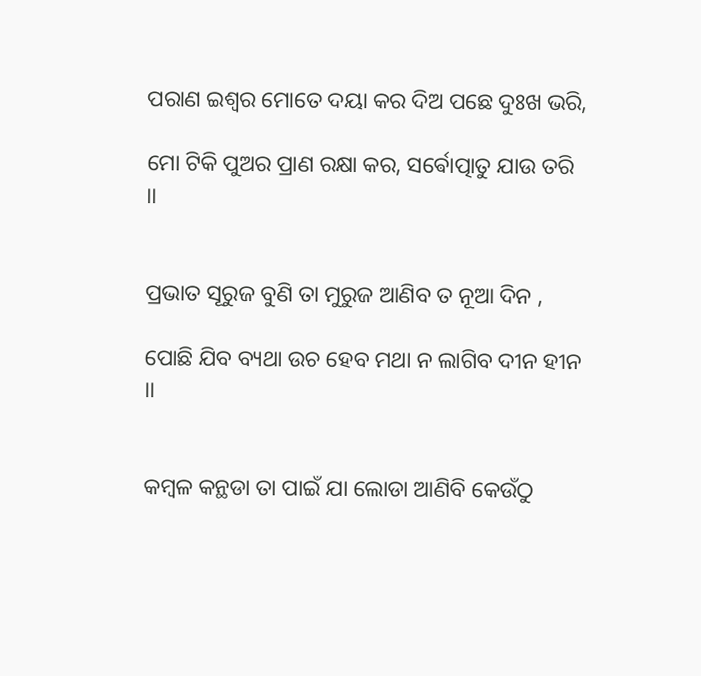ପରାଣ ଇଶ୍ଵର ମୋତେ ଦୟା କର ଦିଅ ପଛେ ଦୁଃଖ ଭରି,

ମୋ ଟିକି ପୁଅର ପ୍ରାଣ ରକ୍ଷା କର, ସର୍ଵୋତ୍ପାତୁ ଯାଉ ତରି ।।


ପ୍ରଭାତ ସୂରୁଜ ବୁଣି ତା ମୁରୁଜ ଆଣିବ ତ ନୂଆ ଦିନ ,

ପୋଛି ଯିବ ବ୍ୟଥା ଉଚ ହେବ ମଥା ନ ଲାଗିବ ଦୀନ ହୀନ ।।


କମ୍ବଳ କନ୍ଥଡା ତା ପାଇଁ ଯା ଲୋଡା ଆଣିବି କେଉଁଠୁ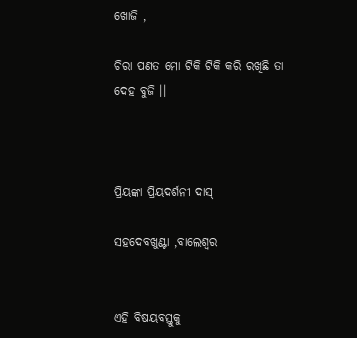ଖୋଜି ,

ଚିରା ପଣତ ମୋ ଟିକି ଟିକି କରି ରଖିଛି ତା ଦେହ ବୁଜି ।।



ପ୍ରିୟଙ୍କା ପ୍ରିୟଦର୍ଶନୀ ଦାସ୍

ସହଦେବଖୁଣ୍ଟା ,ବାଲେଶ୍ବର


ଏହି ବିଷୟବସ୍ତୁକୁ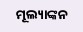ମୂଲ୍ୟାଙ୍କନ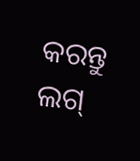କରନ୍ତୁ
ଲଗ୍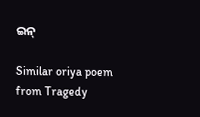ଇନ୍

Similar oriya poem from Tragedy